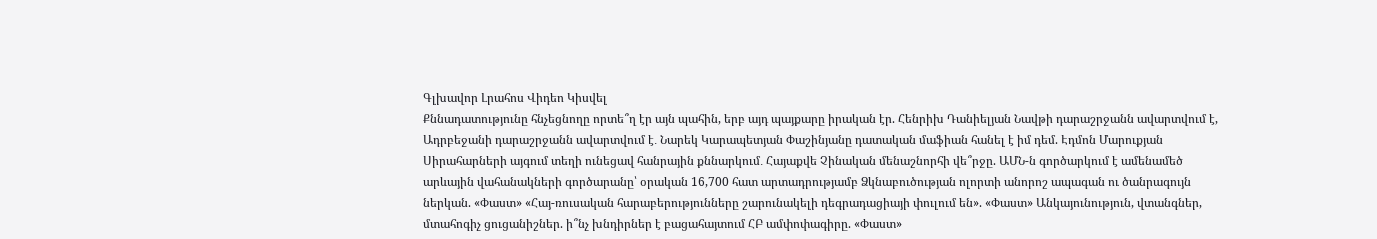Գլխավոր Լրահոս Վիդեո Կիսվել
Քննադատությունը հնչեցնողը որտե՞ղ էր այն պահին, երբ այդ պայքարը իրական էր. Հենրիխ Դանիելյան Նավթի դարաշրջանն ավարտվում է, Ադրբեջանի դարաշրջանն ավարտվում է․ Նարեկ Կարապետյան Փաշինյանը դատական մաֆիան հանել է իմ դեմ. Էդմոն Մարուքյան Սիրահարների այգում տեղի ունեցավ հանրային քննարկում․ Հայաքվե Չինական մենաշնորհի վե՞րջը. ԱՄՆ-ն գործարկում է ամենամեծ արևային վահանակների գործարանը՝ օրական 16,700 հատ արտադրությամբ Ձկնաբուծության ոլորտի անորոշ ապագան ու ծանրագույն ներկան. «Փաստ» «Հայ-ռուսական հարաբերությունները շարունակելի դեգրադացիայի փուլում են». «Փաստ» Անկայունություն, վտանգներ, մտահոգիչ ցուցանիշներ. ի՞նչ խնդիրներ է բացահայտում ՀԲ ամփոփագիրը. «Փաստ»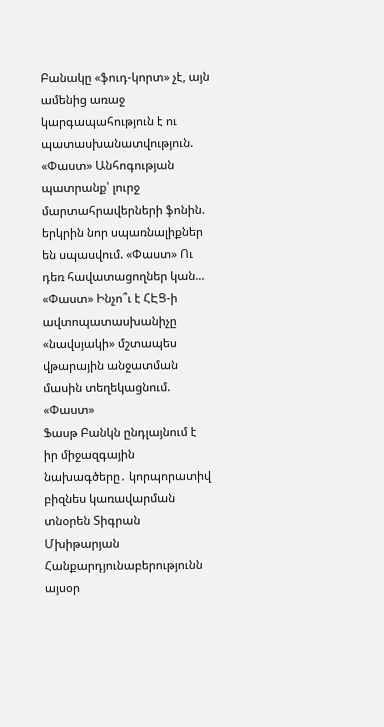Բանակը «ֆուդ-կորտ» չէ, այն ամենից առաջ կարգապահություն է ու պատասխանատվություն. «Փաստ» Անհոգության պատրանք՝ լուրջ մարտահրավերների ֆոնին. երկրին նոր սպառնալիքներ են սպասվում. «Փաստ» Ու դեռ հավատացողներ կան... «Փաստ» Ինչո՞ւ է ՀԷՑ-ի ավտոպատասխանիչը «նավսյակի» մշտապես վթարային անջատման մասին տեղեկացնում. «Փաստ»
Ֆասթ Բանկն ընդլայնում է իր միջազգային նախագծերը․ կորպորատիվ բիզնես կառավարման տնօրեն Տիգրան Մխիթարյան Հանքարդյունաբերությունն այսօր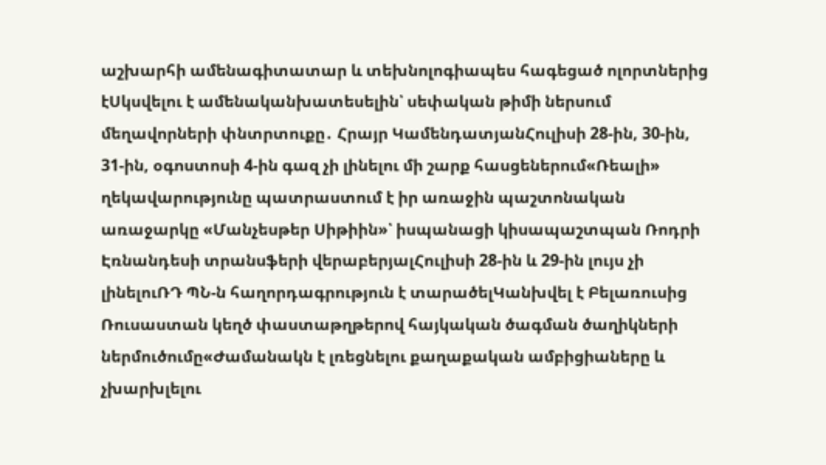աշխարհի ամենագիտատար և տեխնոլոգիապես հագեցած ոլորտներից էՍկսվելու է ամենականխատեսելին՝ սեփական թիմի ներսում մեղավորների փնտրտուքը․ Հրայր ԿամենդատյանՀուլիսի 28-ին, 30-ին, 31-ին, օգոստոսի 4-ին գազ չի լինելու մի շարք հասցեներում«Ռեալի» ղեկավարությունը պատրաստում է իր առաջին պաշտոնական առաջարկը «Մանչեսթեր Սիթիին»՝ իսպանացի կիսապաշտպան Ռոդրի Էռնանդեսի տրանսֆերի վերաբերյալՀուլիսի 28-ին և 29-ին լույս չի լինելուՌԴ ՊՆ-ն հաղորդագրություն է տարածելԿանխվել է Բելառուսից Ռուսաստան կեղծ փաստաթղթերով հայկական ծագման ծաղիկների ներմուծումը«Ժամանակն է լռեցնելու քաղաքական ամբիցիաները և չխարխլելու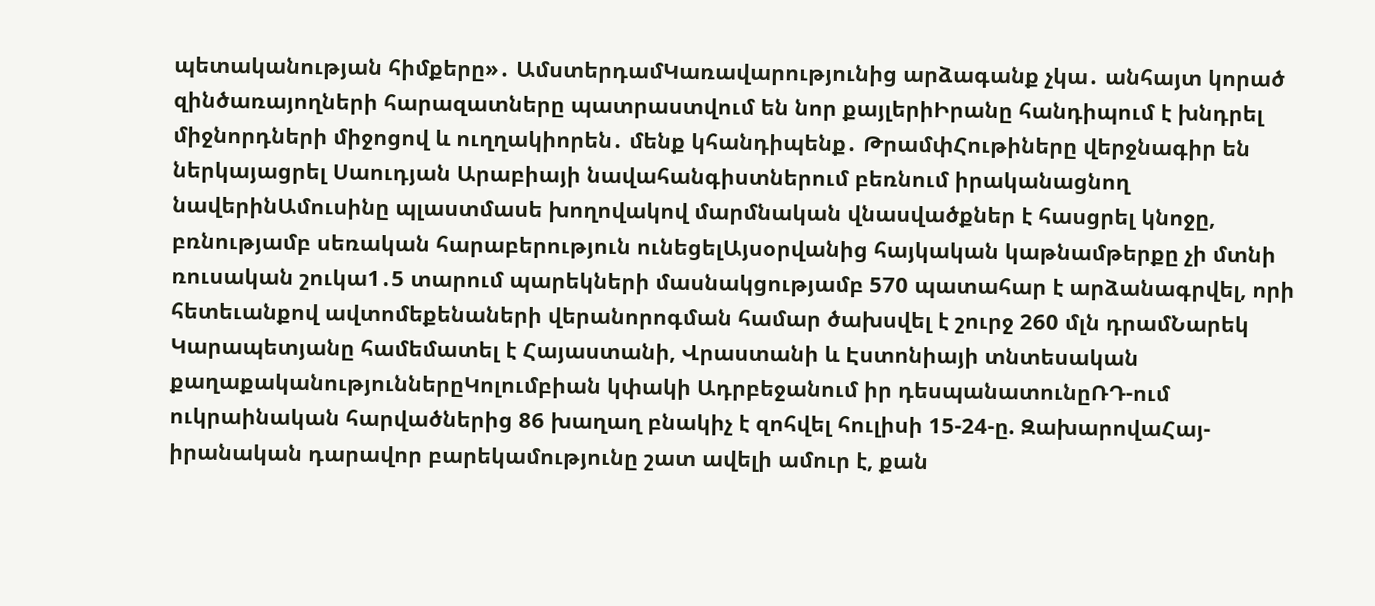պետականության հիմքերը»․ ԱմստերդամԿառավարությունից արձագանք չկա․ անհայտ կորած զինծառայողների հարազատները պատրաստվում են նոր քայլերիԻրանը հանդիպում է խնդրել միջնորդների միջոցով և ուղղակիորեն․ մենք կհանդիպենք․ ԹրամփՀութիները վերջնագիր են ներկայացրել Սաուդյան Արաբիայի նավահանգիստներում բեռնում իրականացնող նավերինԱմուսինը պլաստմասե խողովակով մարմնական վնասվածքներ է հասցրել կնոջը, բռնությամբ սեռական հարաբերություն ունեցելԱյսօրվանից հայկական կաթնամթերքը չի մտնի ռուսական շուկա1․5 տարում պարեկների մասնակցությամբ 570 պատահար է արձանագրվել, որի հետեւանքով ավտոմեքենաների վերանորոգման համար ծախսվել է շուրջ 260 մլն դրամՆարեկ Կարապետյանը համեմատել է Հայաստանի, Վրաստանի և Էստոնիայի տնտեսական քաղաքականություններըԿոլումբիան կփակի Ադրբեջանում իր դեսպանատունըՌԴ-ում ուկրաինական հարվածներից 86 խաղաղ բնակիչ է զոհվել հուլիսի 15-24-ը. ԶախարովաՀայ-իրանական դարավոր բարեկամությունը շատ ավելի ամուր է, քան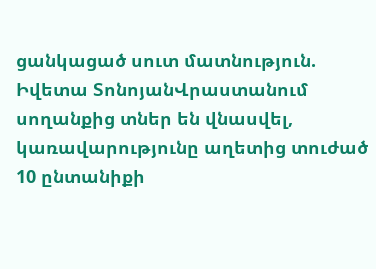ցանկացած սուտ մատնություն. Իվետա ՏոնոյանՎրաստանում սողանքից տներ են վնասվել, կառավարությունը աղետից տուժած 10 ընտանիքի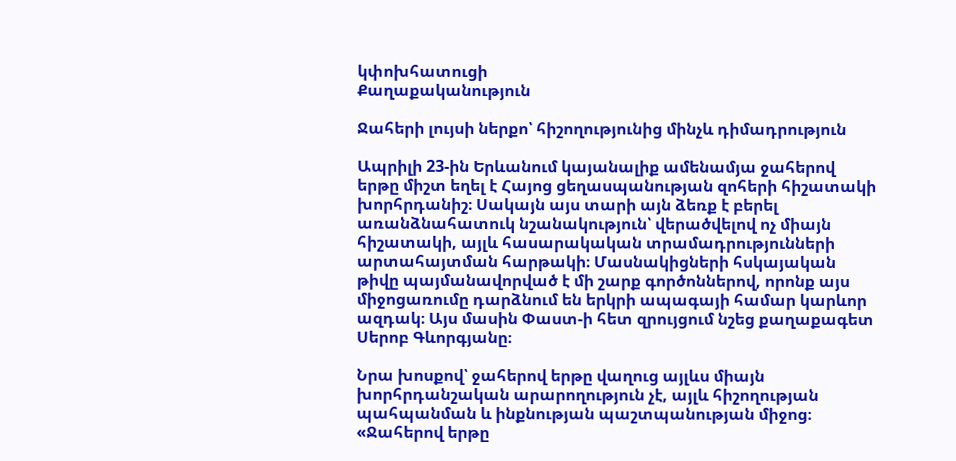կփոխհատուցի
Քաղաքականություն

Ջահերի լույսի ներքո՝ հիշողությունից մինչև դիմադրություն

Ապրիլի 23-ին Երևանում կայանալիք ամենամյա ջահերով երթը միշտ եղել է Հայոց ցեղասպանության զոհերի հիշատակի խորհրդանիշ։ Սակայն այս տարի այն ձեռք է բերել առանձնահատուկ նշանակություն՝ վերածվելով ոչ միայն հիշատակի, այլև հասարակական տրամադրությունների արտահայտման հարթակի։ Մասնակիցների հսկայական թիվը պայմանավորված է մի շարք գործոններով, որոնք այս միջոցառումը դարձնում են երկրի ապագայի համար կարևոր ազդակ։ Այս մասին Փաստ-ի հետ զրույցում նշեց քաղաքագետ Սերոբ Գևորգյանը։

Նրա խոսքով՝ ջահերով երթը վաղուց այլևս միայն խորհրդանշական արարողություն չէ, այլև հիշողության պահպանման և ինքնության պաշտպանության միջոց։ «Ջահերով երթը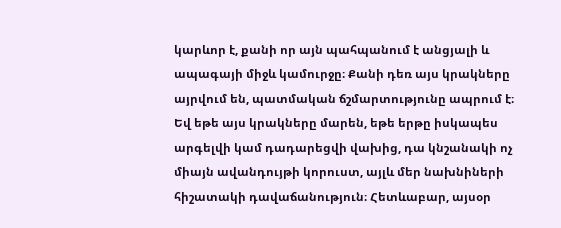կարևոր է, քանի որ այն պահպանում է անցյալի և ապագայի միջև կամուրջը։ Քանի դեռ այս կրակները այրվում են, պատմական ճշմարտությունը ապրում է։ Եվ եթե այս կրակները մարեն, եթե երթը իսկապես արգելվի կամ դադարեցվի վախից, դա կնշանակի ոչ միայն ավանդույթի կորուստ, այլև մեր նախնիների հիշատակի դավաճանություն։ Հետևաբար, այսօր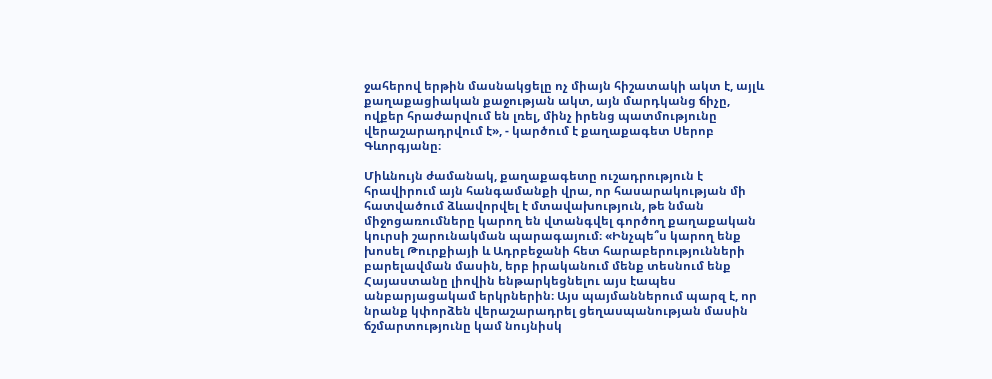ջահերով երթին մասնակցելը ոչ միայն հիշատակի ակտ է, այլև քաղաքացիական քաջության ակտ, այն մարդկանց ճիչը, ովքեր հրաժարվում են լռել, մինչ իրենց պատմությունը վերաշարադրվում է», - կարծում է քաղաքագետ Սերոբ Գևորգյանը։

Միևնույն ժամանակ, քաղաքագետը ուշադրություն է հրավիրում այն հանգամանքի վրա, որ հասարակության մի հատվածում ձևավորվել է մտավախություն, թե նման միջոցառումները կարող են վտանգվել գործող քաղաքական կուրսի շարունակման պարագայում։ «Ինչպե՞ս կարող ենք խոսել Թուրքիայի և Ադրբեջանի հետ հարաբերությունների բարելավման մասին, երբ իրականում մենք տեսնում ենք Հայաստանը լիովին ենթարկեցնելու այս էապես անբարյացակամ երկրներին։ Այս պայմաններում պարզ է, որ նրանք կփորձեն վերաշարադրել ցեղասպանության մասին ճշմարտությունը կամ նույնիսկ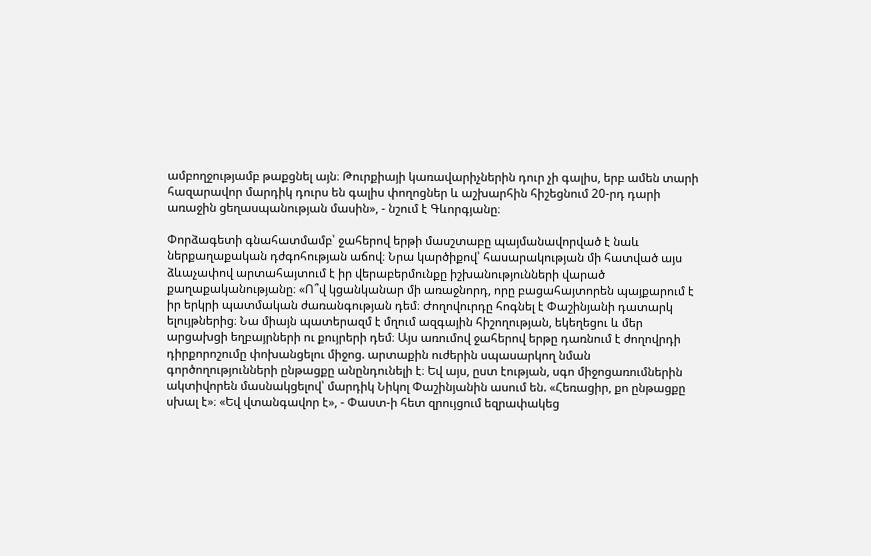ամբողջությամբ թաքցնել այն։ Թուրքիայի կառավարիչներին դուր չի գալիս, երբ ամեն տարի հազարավոր մարդիկ դուրս են գալիս փողոցներ և աշխարհին հիշեցնում 20-րդ դարի առաջին ցեղասպանության մասին», - նշում է Գևորգյանը։

Փորձագետի գնահատմամբ՝ ջահերով երթի մասշտաբը պայմանավորված է նաև ներքաղաքական դժգոհության աճով։ Նրա կարծիքով՝ հասարակության մի հատված այս ձևաչափով արտահայտում է իր վերաբերմունքը իշխանությունների վարած քաղաքականությանը։ «Ո՞վ կցանկանար մի առաջնորդ, որը բացահայտորեն պայքարում է իր երկրի պատմական ժառանգության դեմ։ Ժողովուրդը հոգնել է Փաշինյանի դատարկ ելույթներից։ Նա միայն պատերազմ է մղում ազգային հիշողության, եկեղեցու և մեր արցախցի եղբայրների ու քույրերի դեմ։ Այս առումով ջահերով երթը դառնում է ժողովրդի դիրքորոշումը փոխանցելու միջոց. արտաքին ուժերին սպասարկող նման գործողությունների ընթացքը անընդունելի է։ Եվ այս, ըստ էության, սգո միջոցառումներին ակտիվորեն մասնակցելով՝ մարդիկ Նիկոլ Փաշինյանին ասում են. «Հեռացիր, քո ընթացքը սխալ է»։ «Եվ վտանգավոր է», - Փաստ-ի հետ զրույցում եզրափակեց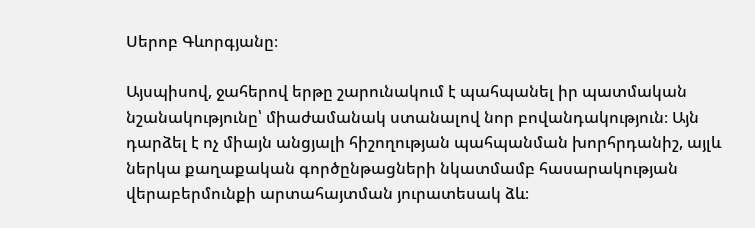Սերոբ Գևորգյանը։

Այսպիսով, ջահերով երթը շարունակում է պահպանել իր պատմական նշանակությունը՝ միաժամանակ ստանալով նոր բովանդակություն։ Այն դարձել է ոչ միայն անցյալի հիշողության պահպանման խորհրդանիշ, այլև ներկա քաղաքական գործընթացների նկատմամբ հասարակության վերաբերմունքի արտահայտման յուրատեսակ ձև։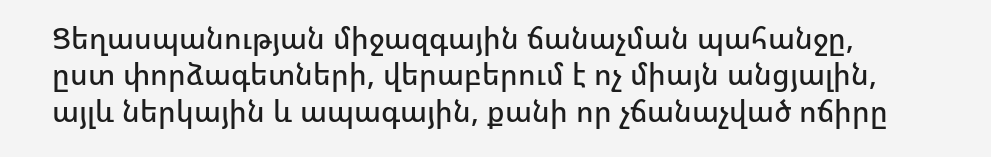Ցեղասպանության միջազգային ճանաչման պահանջը, ըստ փորձագետների, վերաբերում է ոչ միայն անցյալին, այլև ներկային և ապագային, քանի որ չճանաչված ոճիրը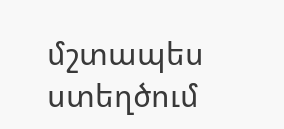մշտապես ստեղծում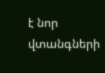է նոր վտանգների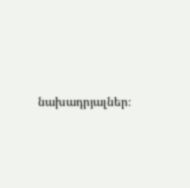նախադրյալներ։